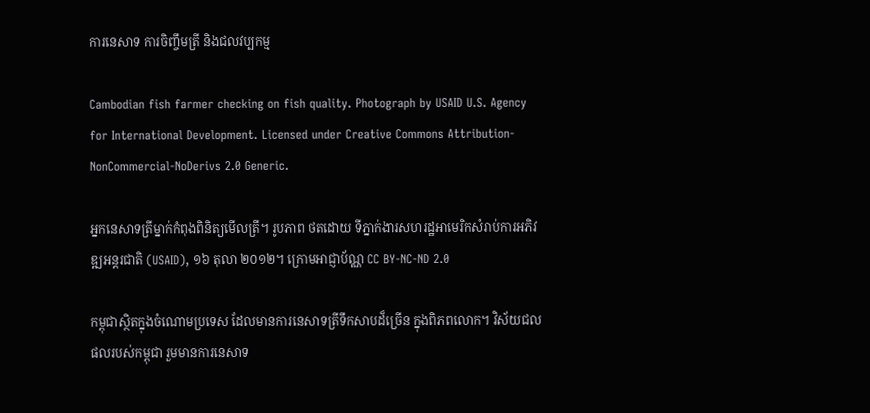ការនេសាទ ការចិញ្ចឹមត្រី និងជលវប្បកម្ម

Cambodian fish farmer checking on fish quality. Photograph by USAID U.S. Agency for International Development. Licensed under Creative Commons Attribution-NonCommercial-NoDerivs 2.0 Generic.

អ្នកនេសាទត្រីម្នាក់កំពុងពិនិត្យមើលត្រី។ រូបភាព ថតដោយ ទីភ្នាក់ងារសហរដ្ឋអាមេរិកសំរាប់ការអភិវឌ្ឍអន្តរជាតិ (USAID), ១៦ តុលា ២០១២។ ក្រោមអាជ្ញាប័ណ្ណ CC BY-NC-ND 2.0

កម្ពុជាស្ថិតក្នុងចំណោមប្រទេស ដែលមានការនេសាទត្រីទឹកសាបដ៏ច្រើន ក្នុងពិភពលោក។ វិស័យជលផលរបស់កម្ពុជា រួមមានការនេសាទ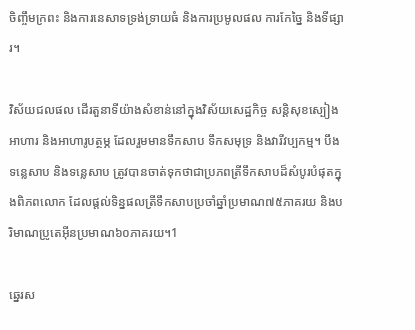ចិញ្ចឹមក្រពះ និងការនេសាទទ្រង់ទ្រាយធំ និងការប្រមូលផល ការកែច្នៃ និងទីផ្សារ។

វិស័យជលផល ដើរតួនាទីយ៉ាងសំខាន់នៅក្នុងវិស័យសេដ្ឋកិច្ច សន្តិសុខស្បៀងអាហារ និងអាហារូបត្ថម្ភ ដែលរួមមានទឹកសាប ទឹកសមុទ្រ និងវារីវប្បកម្ម។ បឹងទន្លេសាប និងទន្លេសាប ត្រូវបានចាត់ទុកថាជាប្រភពត្រីទឹកសាបដ៏សំបូរបំផុតក្នុងពិភពលោក ដែលផ្តល់ទិន្នផលត្រីទឹកសាបប្រចាំឆ្នាំប្រមាណ៧៥ភាគរយ និងបរិមាណប្រូតេអ៊ីនប្រមាណ៦០ភាគរយ។1

ឆ្នេរស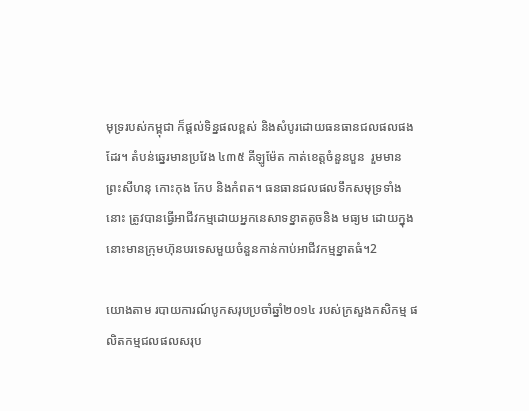មុទ្ររបស់កម្ពុជា ក៏ផ្តល់ទិន្នផលខ្ពស់ និងសំបូរដោយធនធានជលផលផងដែរ។ តំបន់ឆ្នេរមានប្រវែង ៤៣៥ គីឡូម៉ែត កាត់ខេត្តចំនួនបួន  រួមមាន ព្រះសីហនុ កោះកុង កែប និងកំពត។ ធនធានជលផលទឹកសមុទ្រទាំងនោះ ត្រូវបានធ្វើអាជីវកម្មដោយអ្នកនេសាទខ្នាតតូចនិង មធ្យម ដោយក្នុងនោះមានក្រុមហ៊ុនបរទេសមួយចំនួនកាន់កាប់អាជីវកម្មខ្នាតធំ។2

យោងតាម របាយការណ៍បូកសរុបប្រចាំឆ្នាំ២០១៤ របស់ក្រសួងកសិកម្ម ផលិតកម្មជលផលសរុប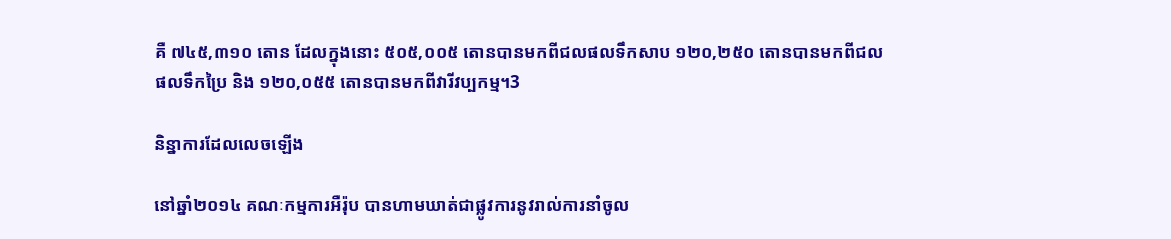គឺ ៧៤៥,៣១០ តោន ដែលក្នុងនោះ ៥០៥,០០៥ តោនបានមកពីជលផលទឹកសាប ១២០,២៥០ តោនបានមកពីជលផលទឹកប្រៃ និង ១២០,០៥៥ តោនបានមកពីវារីវប្បកម្ម។3

និន្នាការដែលលេចឡើង

នៅឆ្នាំ២០១៤ គណៈកម្មការអឺរ៉ុប បានហាមឃាត់ជាផ្លូវការនូវរាល់ការនាំចូល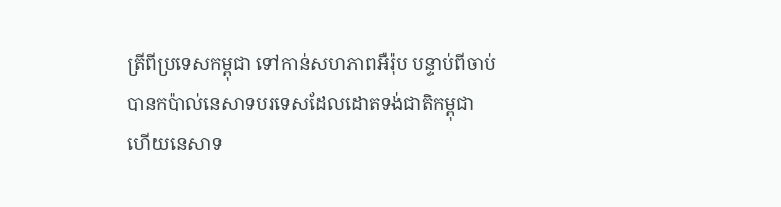ត្រីពីប្រទេសកម្ពុជា ទៅកាន់សហភាពអឺរ៉ុប បន្ទាប់ពីចាប់បានកប៉ាល់នេសាទបរទេសដែលដោតទង់ជាតិកម្ពុជា ហើយនេសាទ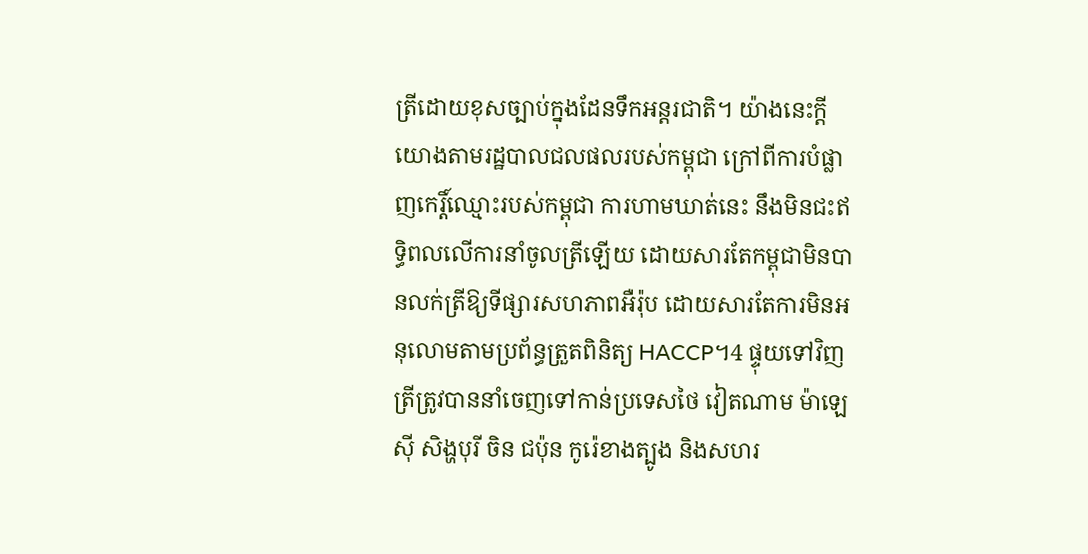ត្រីដោយខុសច្បាប់ក្នុងដែនទឹកអន្តរជាតិ។ យ៉ាងនេះក្តី យោងតាមរដ្ឋបាលជលផលរបស់កម្ពុជា ក្រៅពីការបំផ្លាញកេរ្តិ៍ឈ្មោះរបស់កម្ពុជា ការហាមឃាត់នេះ នឹងមិនជះឥទ្ធិពលលើការនាំចូលត្រីឡើយ ដោយសារតែកម្ពុជាមិនបានលក់ត្រីឱ្យទីផ្សារសហភាពអឺរ៉ុប ដោយសារតែការមិនអនុលោមតាមប្រព័ន្ធត្រួតពិនិត្យ HACCP។4 ផ្ទុយទៅវិញ ត្រីត្រូវបាននាំចេញទៅកាន់ប្រទេសថៃ វៀតណាម ម៉ាឡេស៊ី សិង្ហបុរី ចិន ជប៉ុន កូរ៉េខាងត្បូង និងសហរ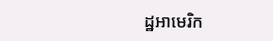ដ្ឋអាមេរិក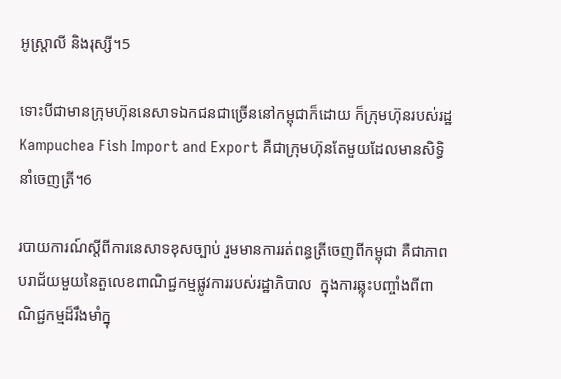អូស្រ្តាលី និងរុស្សី។5

ទោះបីជាមានក្រុមហ៊ុននេសាទឯកជនជាច្រើននៅកម្ពុជាក៏ដោយ ក៏ក្រុមហ៊ុនរបស់រដ្ឋ Kampuchea Fish Import and Export គឺជាក្រុមហ៊ុនតែមួយដែលមានសិទ្ធិនាំចេញត្រី។6

របាយការណ៍ស្តីពីការនេសាទខុសច្បាប់ រួមមានការរត់ពន្ធត្រីចេញពីកម្ពុជា គឺជាភាពបរាជ័យមួយនៃតួលេខពាណិជ្ជកម្មផ្លូវការរបស់រដ្ឋាភិបាល  ក្នុងការឆ្លុះបញ្ចាំងពីពាណិជ្ជកម្មដ៏រឹងមាំក្នុ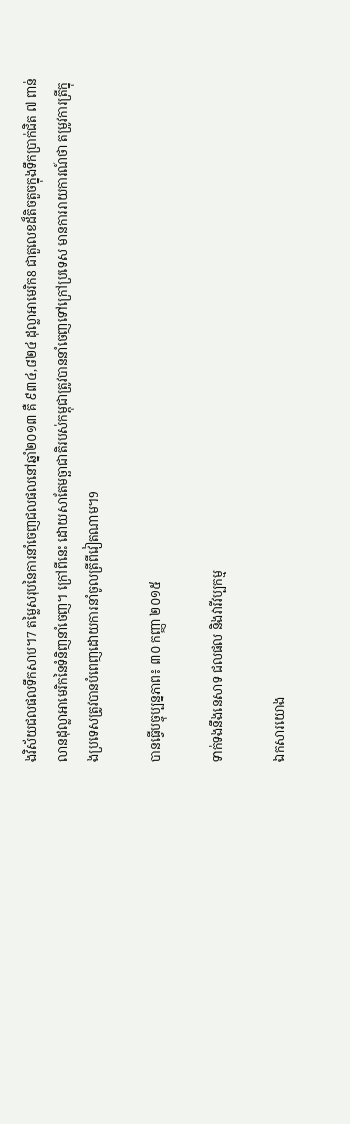ងវិស័យជលផលទឹកសាប។7 តម្លៃសរុបនៃការនាំចេញជលផលនៅឆ្នាំ២០១៣ គឺ ៩៣៤,៨២៤ ដុល្លាអាមេរិក8 ជាតួលេខដ៏តិចតួចក្នុងទឹកប្រាក់ជិត ៧ ពាន់លានដុល្លាអាមេរិកនៃទំនិញនាំចេញ។ ក្រៅពីនេះ ដោយសាតែមច្ឆាជាតិរបស់កម្ពុជាត្រូវបាននាំចេញទៅក្រៅប្រទេស មានការរាយការណ៍ថា តម្រូវការត្រីក្នុងប្រទេសត្រូវបានបំពេញដោយការនាំចូលត្រីពីវៀតណាម។9

បានធ្វើបច្ចុប្បន្នភាព៖ ៣០ កញ្ញា ២០១៥

ទាក់ទងនឹងនេសាទ ជលផល និងវារីវប្បកម្ម

ឯកសារយោង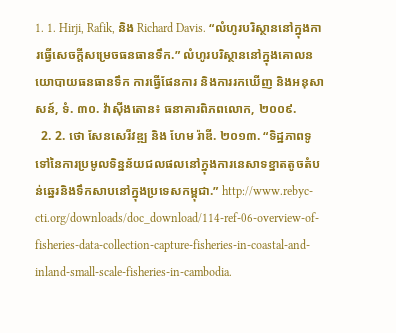1. 1. Hirji, Rafik, និង Richard Davis. “លំហូរបរិស្ថាននៅក្នុងការធ្វើសេចក្តីសម្រេចធនធានទឹក.” លំហូរបរិស្ថាននៅក្នុងគោលនយោបាយធនធានទឹក ការធ្វើផែនការ និងការរកឃើញ និងអនុសាសន៍, ទំ. ៣០. វ៉ាស៊ីងតោន៖ ធនាគារពិភពលោក, ២០០៩.
  2. 2. ថោ សែនសេរីវឌ្ឍ និង ហែម រ៉ាឌី. ២០១៣. “ទិដ្ឋភាពទូទៅនៃការប្រមូលទិន្នន័យជលផលនៅក្នុងការនេសាទខ្នាតតូចតំបន់ឆ្នេរនិងទឹកសាបនៅក្នុងប្រទេសកម្ពុជា.” http://www.rebyc-cti.org/downloads/doc_download/114-ref-06-overview-of-fisheries-data-collection-capture-fisheries-in-coastal-and-inland-small-scale-fisheries-in-cambodia.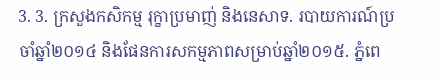3. 3. ក្រសួងកសិកម្ម រុក្ខាប្រមាញ់ និងនេសាទ. របាយការណ៍ប្រចាំឆ្នាំ២០១៤ និងផែនការសកម្មភាពសម្រាប់ឆ្នាំ២០១៥. ភ្នំពេ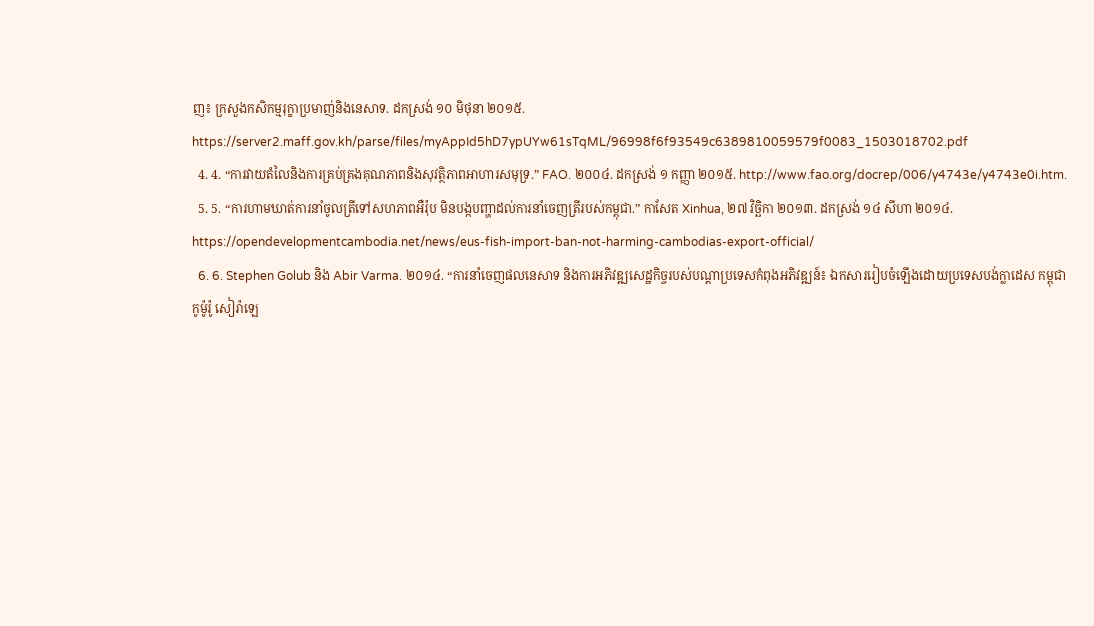ញ៖ ក្រសួងកសិកម្មរុក្ខាប្រមាញ់និងនេសាទ. ដកស្រង់ ១០ មិថុនា ២០១៥. https://server2.maff.gov.kh/parse/files/myAppId5hD7ypUYw61sTqML/96998f6f93549c6389810059579f0083_1503018702.pdf
  4. 4. “ការវាយតំលៃនិងការគ្រប់គ្រងគុណភាពនិងសុវត្ថិភាពអាហារសមុទ្រ.” FAO. ២០០៤. ដកស្រង់ ១ កញ្ញា ២០១៥. http://www.fao.org/docrep/006/y4743e/y4743e0i.htm.
  5. 5. “ការហាមឃាត់ការនាំចូលត្រីទៅសហភាពអឺរ៉ុប មិនបង្កបញ្ហាដល់ការនាំចេញត្រីរបស់កម្ពុជា.” កាសែត Xinhua, ២៧ វិច្ឆិកា ២០១៣. ដកស្រង់ ១៤ សីហា ២០១៤. https://opendevelopmentcambodia.net/news/eus-fish-import-ban-not-harming-cambodias-export-official/
  6. 6. Stephen Golub និង Abir Varma. ២០១៤. “ការនាំចេញផលនេសាទ និងការអភិវឌ្ឍសេដ្ឋកិច្ចរបស់បណ្តាប្រទេសកំពុងអភិវឌ្ឍន៍៖ ឯកសាររៀបចំឡើងដោយប្រទេសបង់ក្លាដេស កម្ពុជា កូម៉ូរ៉ូ សៀរ៉ាឡេ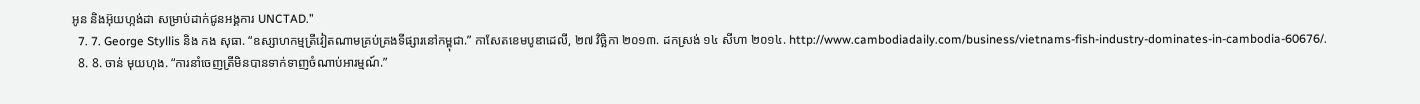អូន និងអ៊ុយហ្កង់ដា សម្រាប់ដាក់ជូនអង្គការ UNCTAD.”
  7. 7. George Styllis និង កង សុធា. “ឧស្សាហកម្មត្រីវៀតណាមគ្រប់គ្រងទីផ្សារនៅកម្ពុជា.” កាសែតខេមបូឌាដេលី, ២៧ វិច្ឆិកា ២០១៣. ដកស្រង់ ១៤ សីហា ២០១៤. http://www.cambodiadaily.com/business/vietnams-fish-industry-dominates-in-cambodia-60676/.
  8. 8. ចាន់ មុយហុង. “ការនាំចេញត្រីមិនបានទាក់ទាញចំណាប់អារម្មណ៍.”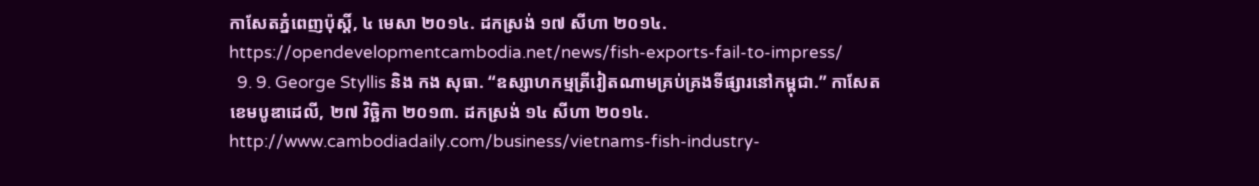កាសែតភ្នំពេញប៉ុស្តិ៍, ៤ មេសា ២០១៤. ដកស្រង់ ១៧ សីហា ២០១៤. https://opendevelopmentcambodia.net/news/fish-exports-fail-to-impress/
  9. 9. George Styllis និង កង សុធា. “ឧស្សាហកម្មត្រីវៀតណាមគ្រប់គ្រងទីផ្សារនៅកម្ពុជា.” កាសែតខេមបូឌាដេលី, ២៧ វិច្ឆិកា ២០១៣. ដកស្រង់ ១៤ សីហា ២០១៤. http://www.cambodiadaily.com/business/vietnams-fish-industry-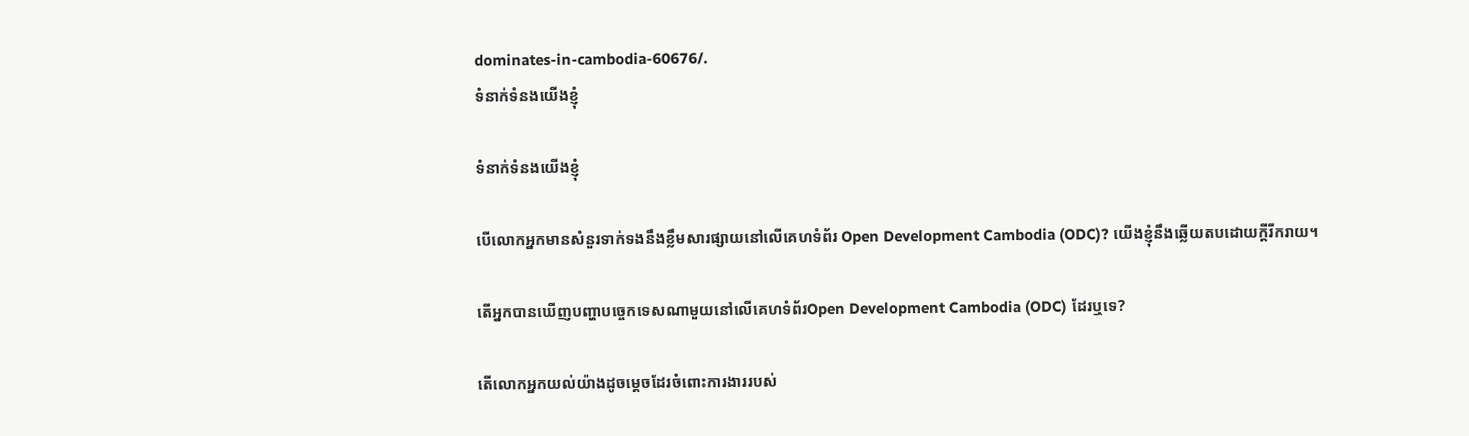dominates-in-cambodia-60676/.
ទំនាក់ទំនងយើងខ្ញុំ

ទំនាក់ទំនងយើងខ្ញុំ

បើលោកអ្នកមានសំនួរទាក់ទងនឹងខ្លឹមសារផ្សាយនៅលើគេហទំព័រ Open Development Cambodia (ODC)? យើងខ្ញុំនឹងឆ្លើយតបដោយក្តីរីករាយ។

តើអ្នកបានឃើញបញ្ហាបច្ចេកទេសណាមួយនៅលើគេហទំព័រOpen Development Cambodia (ODC) ដែរឬទេ?

តើលោកអ្នកយល់យ៉ាងដូចម្តេចដែរចំពោះការងាររបស់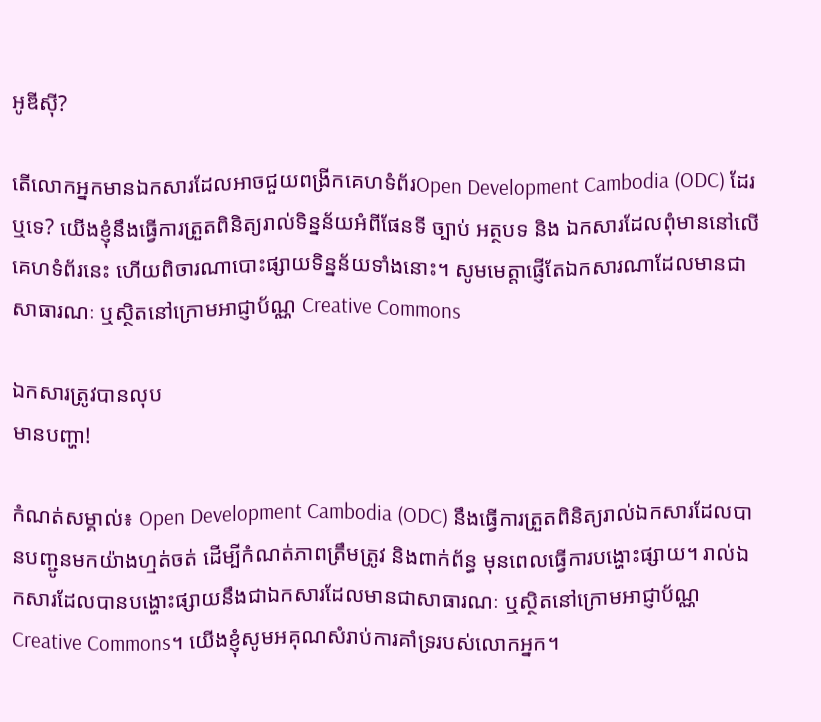អូឌីស៊ី?

តើលោកអ្នកមានឯកសារដែលអាចជួយពង្រីកគេហទំព័រOpen Development Cambodia (ODC) ដែរឬទេ? យើងខ្ញុំនឹងធ្វើការត្រួតពិនិត្យរាល់ទិន្នន័យអំពីផែនទី ច្បាប់ អត្ថបទ និង ឯកសារដែលពុំមាននៅលើគេហទំព័រនេះ ហើយពិចារណាបោះផ្សាយទិន្នន័យទាំងនោះ។ សូមមេត្តាផ្ញើតែឯកសារណាដែលមានជាសាធារណៈ ឬស្ថិតនៅក្រោមអាជ្ញាប័ណ្ណ Creative Commons

ឯកសារត្រូវបានលុប
មានបញ្ហា!

កំណត់សម្គាល់៖ Open Development Cambodia (ODC) នឹងធ្វើការត្រួតពិនិត្យរាល់ឯកសារដែលបានបញ្ជូនមកយ៉ាងហ្មត់ចត់ ដើម្បីកំណត់ភាពត្រឹមត្រូវ និងពាក់ព័ន្ធ មុនពេលធ្វើការបង្ហោះផ្សាយ។ រាល់ឯកសារដែលបានបង្ហោះផ្សាយនឹងជាឯកសារដែលមានជាសាធារណៈ ឬស្ថិតនៅក្រោមអាជ្ញាប័ណ្ណ Creative Commons។ យើងខ្ញុំសូមអគុណសំរាប់ការគាំទ្ររបស់លោកអ្នក។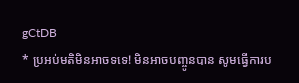gCtDB
* ប្រអប់មតិមិនអាចទទេ! មិនអាចបញ្ចូនបាន សូមធ្វើការប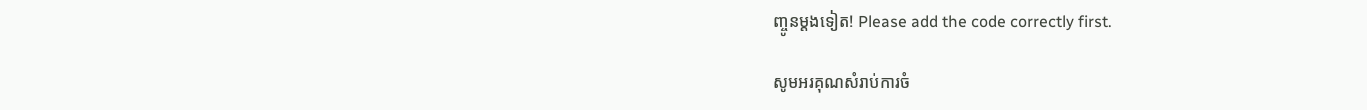ញ្ចូនម្តងទៀត! Please add the code correctly first.

សូមអរគុណសំរាប់ការចំ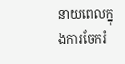នាយពេលក្នុងការចែករំ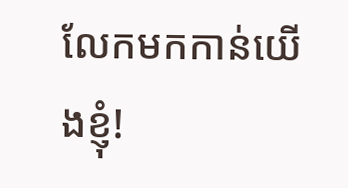លែកមកកាន់យើងខ្ញុំ!